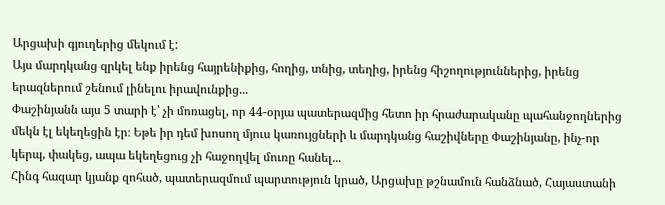Արցախի գյուղերից մեկում է:
Այս մարդկանց զրկել ենք իրենց հայրենիքից, հողից, տնից, տեղից, իրենց հիշողություններից, իրենց երազներում շենում լինելու իրավունքից...
Փաշինյանն այս 5 տարի է՝ չի մոռացել, որ 44-օրյա պատերազմից հետո իր հրաժարականը պահանջողներից մեկն էլ եկեղեցին էր։ Եթե իր դեմ խոսող մյուս կառույցների և մարդկանց հաշիվները Փաշինյանը, ինչ-որ կերպ, փակեց, ապա եկեղեցուց չի հաջողվել մուռը հանել...
Հինգ հազար կյանք զոհած, պատերազմում պարտություն կրած, Արցախը թշնամուն հանձնած, Հայաստանի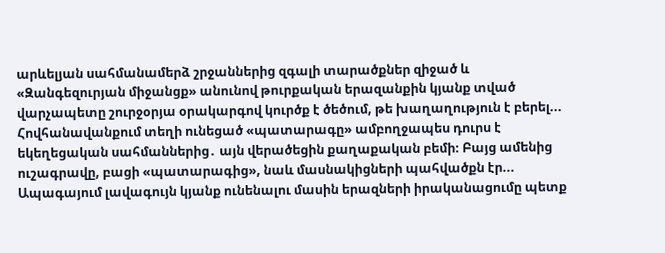արևելյան սահմանամերձ շրջաններից զգալի տարածքներ զիջած և «Զանգեզուրյան միջանցք» անունով թուրքական երազանքին կյանք տված վարչապետը շուրջօրյա օրակարգով կուրծք է ծեծում, թե խաղաղություն է բերել...
Հովհանավանքում տեղի ունեցած «պատարագը» ամբողջապես դուրս է եկեղեցական սահմաններից․ այն վերածեցին քաղաքական բեմի։ Բայց ամենից ուշագրավը, բացի «պատարագից», նաև մասնակիցների պահվածքն էր...
Ապագայում լավագույն կյանք ունենալու մասին երազների իրականացումը պետք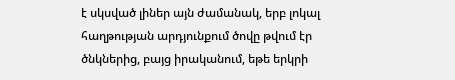է սկսված լիներ այն ժամանակ, երբ լոկալ հաղթության արդյունքում ծովը թվում էր ծնկներից, բայց իրականում, եթե երկրի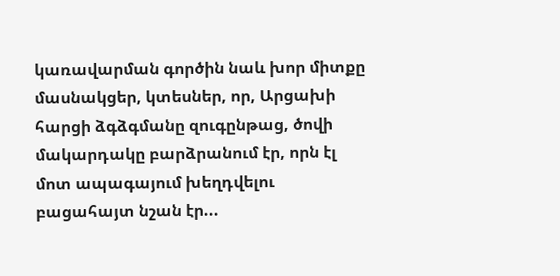կառավարման գործին նաև խոր միտքը մասնակցեր, կտեսներ, որ, Արցախի հարցի ձգձգմանը զուգընթաց, ծովի մակարդակը բարձրանում էր, որն էլ մոտ ապագայում խեղդվելու բացահայտ նշան էր...